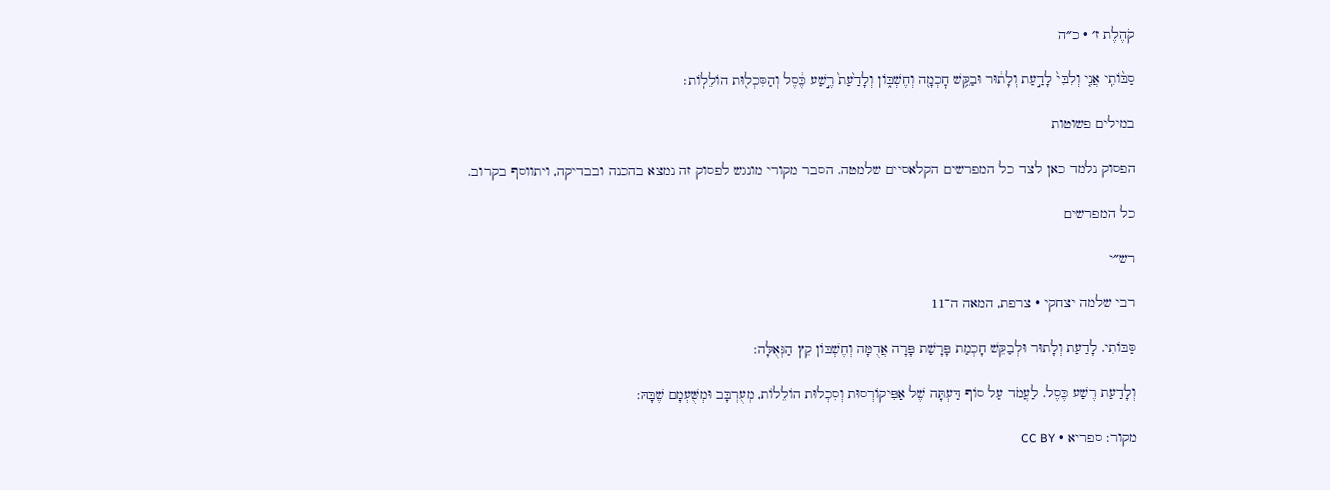קֹהֶלֶת ז׳ · כ״ה

סַבּ֨וֹתִֽי אֲנִ֤י וְלִבִּי֙ לָדַ֣עַת וְלָת֔וּר וּבַקֵּ֥שׁ חׇכְמָ֖ה וְחֶשְׁבּ֑וֹן וְלָדַ֙עַת֙ רֶ֣שַׁע כֶּ֔סֶל וְהַסִּכְל֖וּת הוֹלֵלֽוֹת׃

במילים פשוטות

הפסוק נלמד כאן לצד כל המפרשים הקלאסיים שלמטה. הסבר מקורי מונגש לפסוק זה נמצא בהכנה ובבדיקה, ויתווסף בקרוב.

כל המפרשים

רש״י

רבי שלמה יצחקי · צרפת, המאה ה־11

סַּבּוֹתִי. לָדַעַת וְלָתוּר וּלְבַקֵּשׁ חָכְמַת פָּרָשַׁת פָּרָה אֲדֻמָּה וְחֶשְׁבּוֹן קֵץ הַגְּאֻלָּה:

וְלָדַעַת רֶשַׁע כֶּסֶל. לַעֲמֹד עַל סוֹף דַּעְתָּה שֶׁל אַפִּיקוֹרְסוּת וְסִכְלוּת הוֹלֵלוֹת, מְעֻרְבָּב וּמְשֻּׁעְמָם שֶׁבָּהּ:

מקור: ספריא · CC BY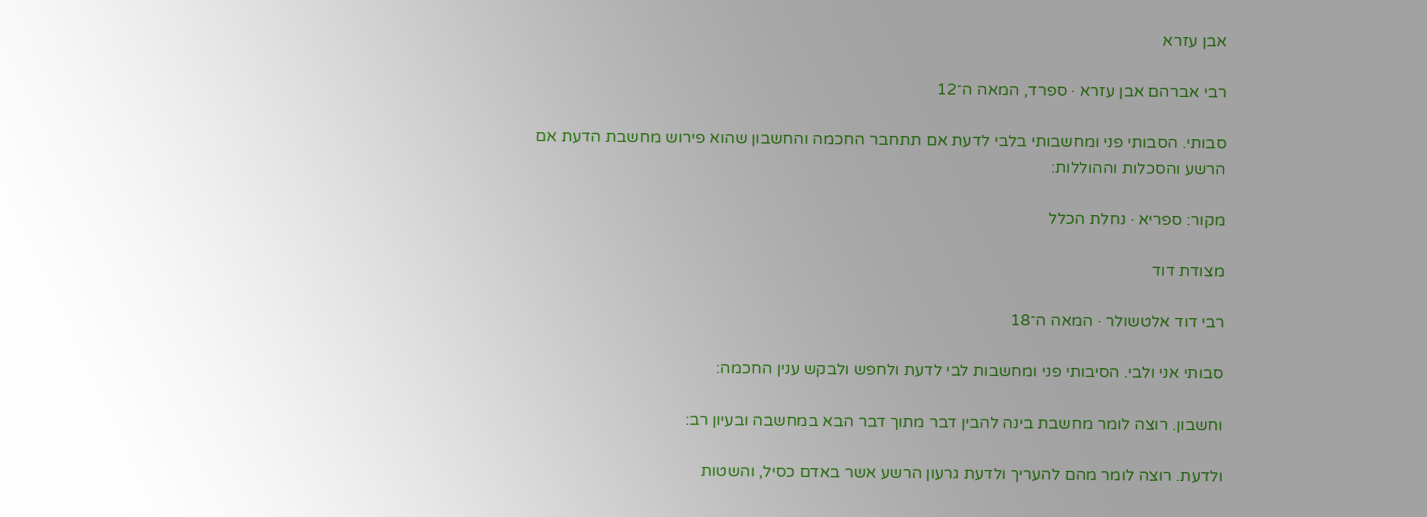אבן עזרא

רבי אברהם אבן עזרא · ספרד, המאה ה־12

סבותי. הסבותי פני ומחשבותי בלבי לדעת אם תתחבר החכמה והחשבון שהוא פירוש מחשבת הדעת אם הרשע והסכלות וההוללות:

מקור: ספריא · נחלת הכלל

מצודת דוד

רבי דוד אלטשולר · המאה ה־18

סבותי אני ולבי. הסיבותי פני ומחשבות לבי לדעת ולחפש ולבקש ענין החכמה:

וחשבון. רוצה לומר מחשבת בינה להבין דבר מתוך דבר הבא במחשבה ובעיון רב:

ולדעת. רוצה לומר מהם להעריך ולדעת גרעון הרשע אשר באדם כסיל, והשטות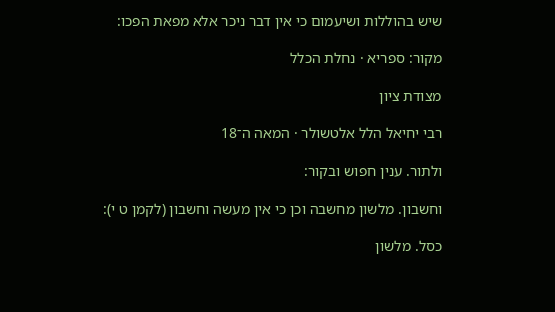שיש בהוללות ושיעמום כי אין דבר ניכר אלא מפאת הפכו:

מקור: ספריא · נחלת הכלל

מצודת ציון

רבי יחיאל הלל אלטשולר · המאה ה־18

ולתור. ענין חפוש ובקור:

וחשבון. מלשון מחשבה וכן כי אין מעשה וחשבון (לקמן ט י):

כסל. מלשון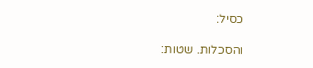כסיל:

והסכלות. שטות: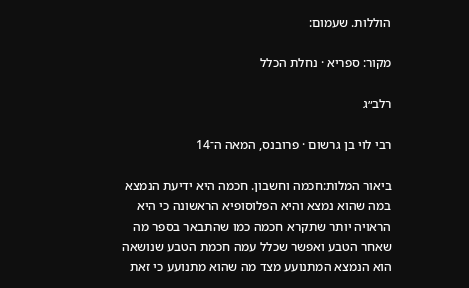הוללות. שעמום:

מקור: ספריא · נחלת הכלל

רלב״ג

רבי לוי בן גרשום · פרובנס, המאה ה־14

ביאור המלות:חכמה וחשבון. חכמה היא ידיעת הנמצא במה שהוא נמצא והיא הפלוסופיא הראשונה כי היא הראויה יותר שתקרא חכמה כמו שהתבאר בספר מה שאחר הטבע ואפשר שכלל עמה חכמת הטבע שנושאה הוא הנמצא המתנועע מצד מה שהוא מתנועע כי זאת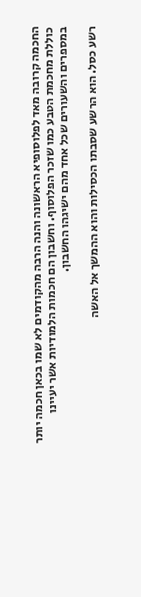החכמה קרובה מאד לפלוסופיא הראשונה והנה הרבה מהקודמים לא שמו בכאן חכמה יותר כוללת מחכמת הטבע כמו שזכר הפלוסוף. וחשבון הם חכמות הלמודיות אשר יעיינו במספרים והשעורים שכל אחד מהם ישיגהו החשבון.

רשע כסל. הוא הרשע שסבתו הכסילות והוא ההמשך אל האשה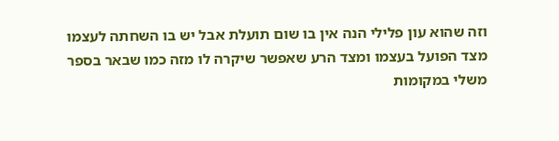וזה שהוא עון פלילי הנה אין בו שום תועלת אבל יש בו השחתה לעצמו מצד הפועל בעצמו ומצד הרע שאפשר שיקרה לו מזה כמו שבאר בספר משלי במקומות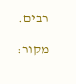רבים.

מקור: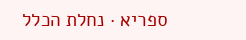ספריא · נחלת הכלל